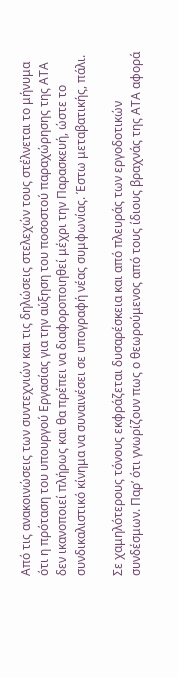Από τις ανακοινώσεις των συντεχνιών και τις δηλώσεις στελεχών τους στέλνεται το μήνυμα ότι η πρόταση του υπουργού Εργασίας για την αύξηση του ποσοστού παραχώρησης της ΑΤΑ δεν ικανοποιεί πλήρως και θα πρέπει να διαφοροποιηθεί μέχρι την Παρασκευή, ώστε το συνδικαλιστικό κίνημα να συναινέσει σε υπογραφή νέας συμφωνίας. Έστω μεταβατικής, πάλι.

Σε χαμηλότερους τόνους εκφράζεται δυσαρέσκεια και από πλευράς των εργοδοτικών συνδέσμων. Παρ’ ότι γνωρίζουν πως ο θεωρούμενος από τους ίδιους βραχνάς της ΑΤΑ αφορά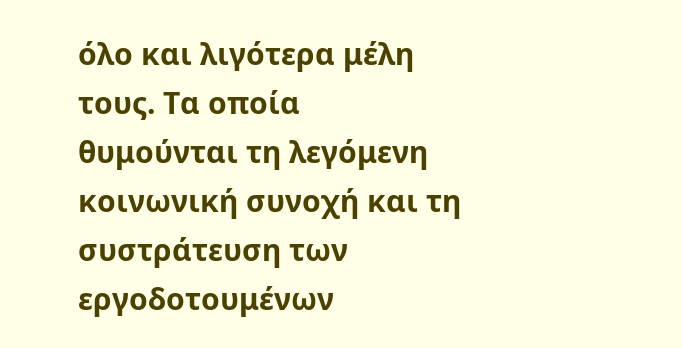όλο και λιγότερα μέλη τους. Τα οποία θυμούνται τη λεγόμενη κοινωνική συνοχή και τη συστράτευση των εργοδοτουμένων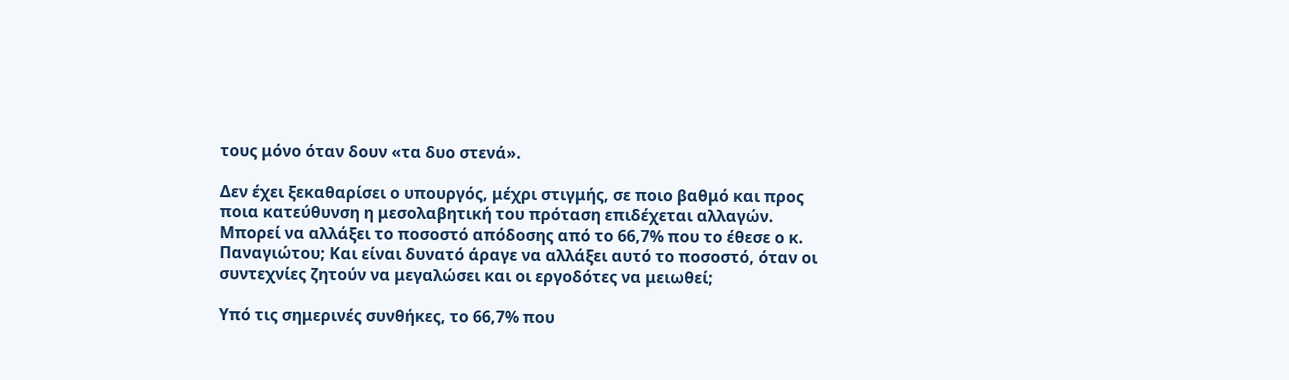τους μόνο όταν δουν «τα δυο στενά».

Δεν έχει ξεκαθαρίσει ο υπουργός, μέχρι στιγμής, σε ποιο βαθμό και προς ποια κατεύθυνση η μεσολαβητική του πρόταση επιδέχεται αλλαγών. Μπορεί να αλλάξει το ποσοστό απόδοσης από το 66,7% που το έθεσε ο κ. Παναγιώτου; Και είναι δυνατό άραγε να αλλάξει αυτό το ποσοστό, όταν οι συντεχνίες ζητούν να μεγαλώσει και οι εργοδότες να μειωθεί;

Υπό τις σημερινές συνθήκες, το 66,7% που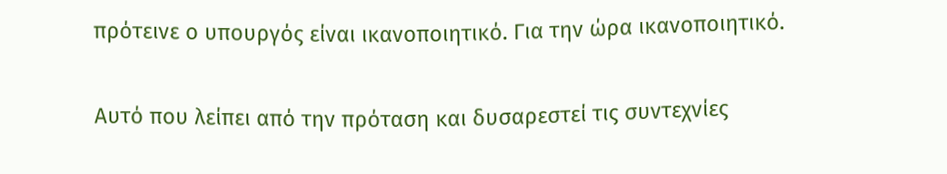πρότεινε ο υπουργός είναι ικανοποιητικό. Για την ώρα ικανοποιητικό.

Αυτό που λείπει από την πρόταση και δυσαρεστεί τις συντεχνίες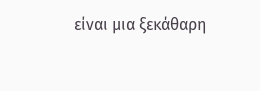είναι μια ξεκάθαρη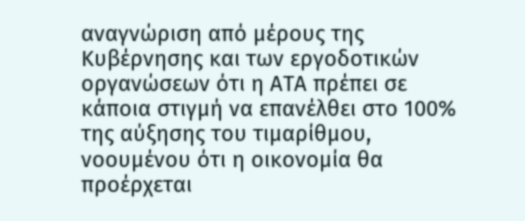αναγνώριση από μέρους της Κυβέρνησης και των εργοδοτικών οργανώσεων ότι η ΑΤΑ πρέπει σε κάποια στιγμή να επανέλθει στο 100% της αύξησης του τιμαρίθμου, νοουμένου ότι η οικονομία θα προέρχεται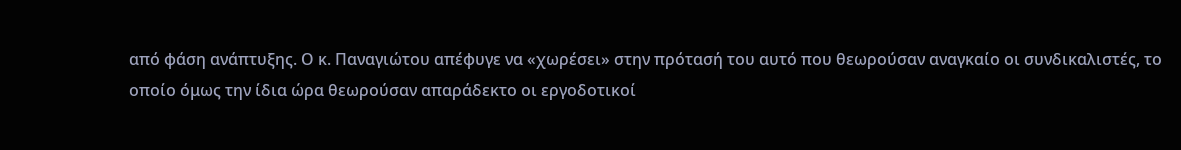από φάση ανάπτυξης. Ο κ. Παναγιώτου απέφυγε να «χωρέσει» στην πρότασή του αυτό που θεωρούσαν αναγκαίο οι συνδικαλιστές, το οποίο όμως την ίδια ώρα θεωρούσαν απαράδεκτο οι εργοδοτικοί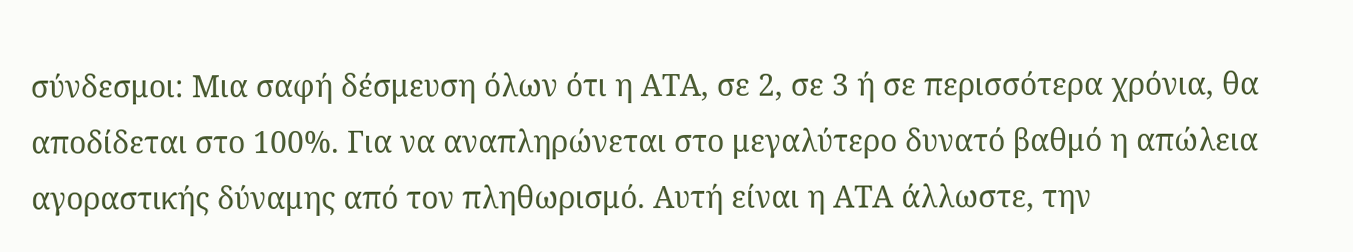σύνδεσμοι: Μια σαφή δέσμευση όλων ότι η ΑΤΑ, σε 2, σε 3 ή σε περισσότερα χρόνια, θα αποδίδεται στο 100%. Για να αναπληρώνεται στο μεγαλύτερο δυνατό βαθμό η απώλεια αγοραστικής δύναμης από τον πληθωρισμό. Αυτή είναι η ΑΤΑ άλλωστε, την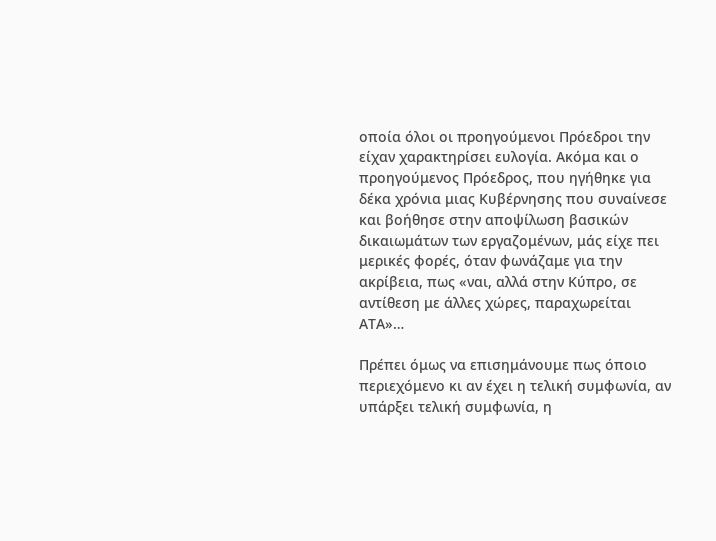οποία όλοι οι προηγούμενοι Πρόεδροι την είχαν χαρακτηρίσει ευλογία. Ακόμα και ο προηγούμενος Πρόεδρος, που ηγήθηκε για δέκα χρόνια μιας Κυβέρνησης που συναίνεσε και βοήθησε στην αποψίλωση βασικών δικαιωμάτων των εργαζομένων, μάς είχε πει μερικές φορές, όταν φωνάζαμε για την ακρίβεια, πως «ναι, αλλά στην Κύπρο, σε αντίθεση με άλλες χώρες, παραχωρείται ΑΤΑ»…

Πρέπει όμως να επισημάνουμε πως όποιο περιεχόμενο κι αν έχει η τελική συμφωνία, αν υπάρξει τελική συμφωνία, η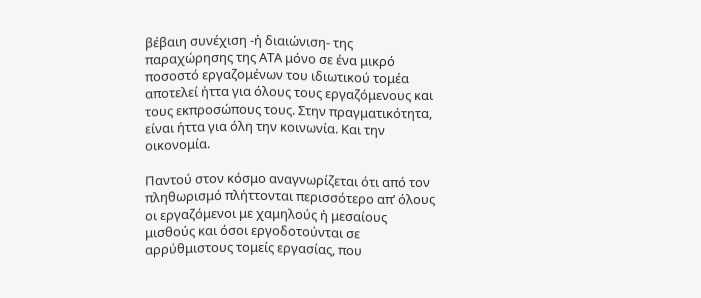βέβαιη συνέχιση -ή διαιώνιση- της παραχώρησης της ΑΤΑ μόνο σε ένα μικρό ποσοστό εργαζομένων του ιδιωτικού τομέα αποτελεί ήττα για όλους τους εργαζόμενους και τους εκπροσώπους τους. Στην πραγματικότητα, είναι ήττα για όλη την κοινωνία. Και την οικονομία.

Παντού στον κόσμο αναγνωρίζεται ότι από τον πληθωρισμό πλήττονται περισσότερο απ’ όλους οι εργαζόμενοι με χαμηλούς ή μεσαίους μισθούς και όσοι εργοδοτούνται σε αρρύθμιστους τομείς εργασίας, που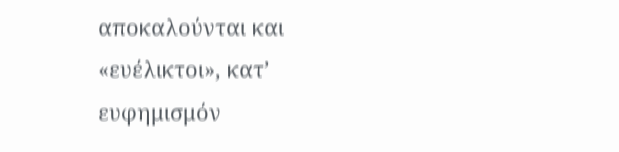αποκαλούνται και «ευέλικτοι», κατ’ ευφημισμόν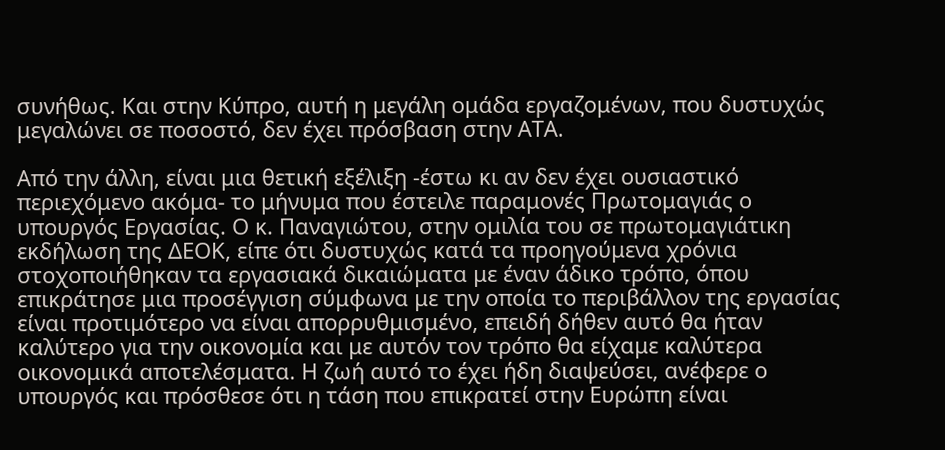συνήθως. Και στην Κύπρο, αυτή η μεγάλη ομάδα εργαζομένων, που δυστυχώς μεγαλώνει σε ποσοστό, δεν έχει πρόσβαση στην ΑΤΑ.

Από την άλλη, είναι μια θετική εξέλιξη -έστω κι αν δεν έχει ουσιαστικό περιεχόμενο ακόμα- το μήνυμα που έστειλε παραμονές Πρωτομαγιάς ο υπουργός Εργασίας. Ο κ. Παναγιώτου, στην ομιλία του σε πρωτομαγιάτικη εκδήλωση της ΔΕΟΚ, είπε ότι δυστυχώς κατά τα προηγούμενα χρόνια στοχοποιήθηκαν τα εργασιακά δικαιώματα με έναν άδικο τρόπο, όπου επικράτησε μια προσέγγιση σύμφωνα με την οποία το περιβάλλον της εργασίας είναι προτιμότερο να είναι απορρυθμισμένο, επειδή δήθεν αυτό θα ήταν καλύτερο για την οικονομία και με αυτόν τον τρόπο θα είχαμε καλύτερα οικονομικά αποτελέσματα. Η ζωή αυτό το έχει ήδη διαψεύσει, ανέφερε ο υπουργός και πρόσθεσε ότι η τάση που επικρατεί στην Ευρώπη είναι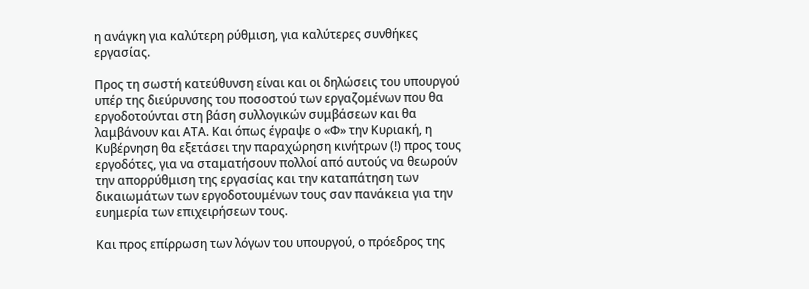η ανάγκη για καλύτερη ρύθμιση, για καλύτερες συνθήκες εργασίας.

Προς τη σωστή κατεύθυνση είναι και οι δηλώσεις του υπουργού υπέρ της διεύρυνσης του ποσοστού των εργαζομένων που θα εργοδοτούνται στη βάση συλλογικών συμβάσεων και θα λαμβάνουν και ΑΤΑ. Και όπως έγραψε ο «Φ» την Κυριακή, η Κυβέρνηση θα εξετάσει την παραχώρηση κινήτρων (!) προς τους εργοδότες, για να σταματήσουν πολλοί από αυτούς να θεωρούν την απορρύθμιση της εργασίας και την καταπάτηση των δικαιωμάτων των εργοδοτουμένων τους σαν πανάκεια για την ευημερία των επιχειρήσεων τους.

Και προς επίρρωση των λόγων του υπουργού, ο πρόεδρος της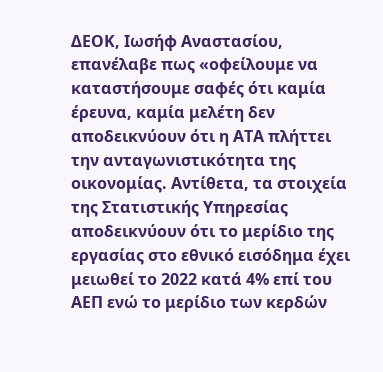ΔΕΟΚ, Ιωσήφ Αναστασίου, επανέλαβε πως «οφείλουμε να καταστήσουμε σαφές ότι καμία έρευνα, καμία μελέτη δεν αποδεικνύουν ότι η ΑΤΑ πλήττει την ανταγωνιστικότητα της οικονομίας. Αντίθετα, τα στοιχεία της Στατιστικής Υπηρεσίας αποδεικνύουν ότι το μερίδιο της εργασίας στο εθνικό εισόδημα έχει μειωθεί το 2022 κατά 4% επί του ΑΕΠ ενώ το μερίδιο των κερδών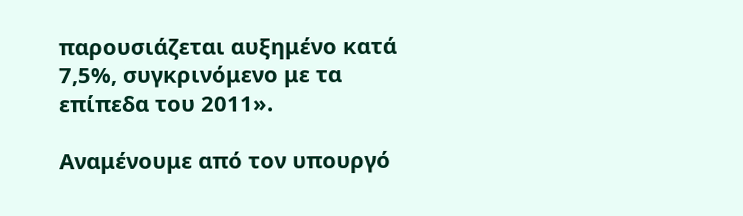παρουσιάζεται αυξημένο κατά 7,5%, συγκρινόμενο με τα επίπεδα του 2011».

Αναμένουμε από τον υπουργό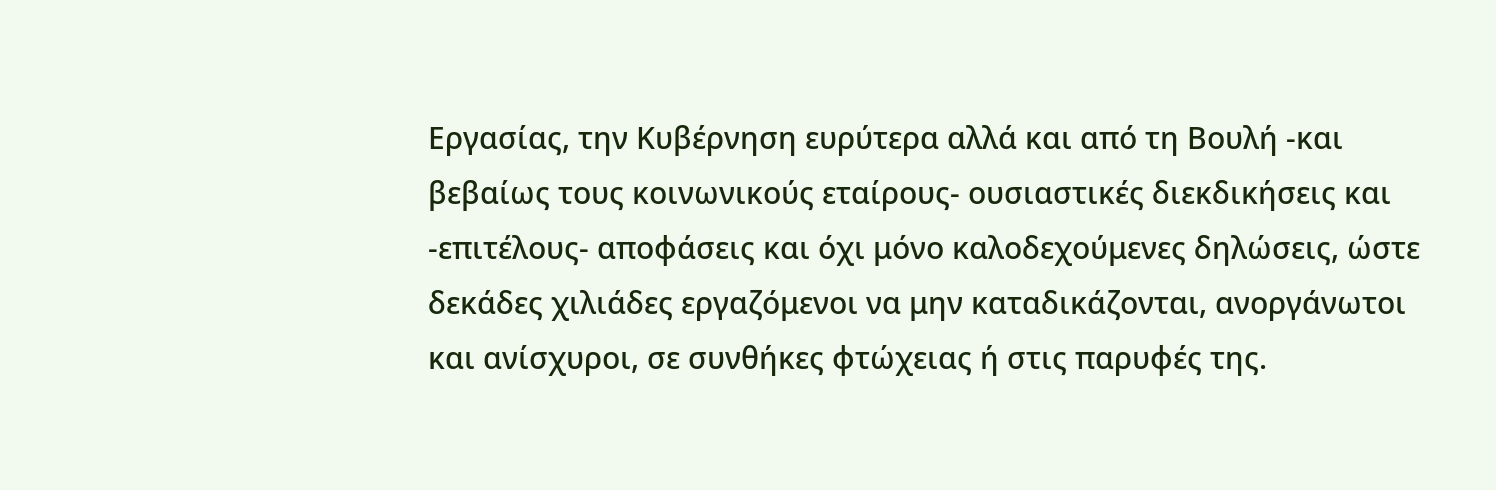Εργασίας, την Κυβέρνηση ευρύτερα αλλά και από τη Βουλή -και βεβαίως τους κοινωνικούς εταίρους- ουσιαστικές διεκδικήσεις και -επιτέλους- αποφάσεις και όχι μόνο καλοδεχούμενες δηλώσεις, ώστε δεκάδες χιλιάδες εργαζόμενοι να μην καταδικάζονται, ανοργάνωτοι και ανίσχυροι, σε συνθήκες φτώχειας ή στις παρυφές της.